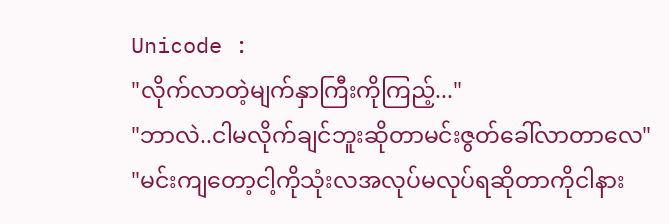Unicode :
"လိုက်လာတဲ့မျက်နှာကြီးကိုကြည့်..."
"ဘာလဲ..ငါမလိုက်ချင်ဘူးဆိုတာမင်းဇွတ်ခေါ်လာတာလေ"
"မင်းကျတော့ငါ့ကိုသုံးလအလုပ်မလုပ်ရဆိုတာကိုငါနား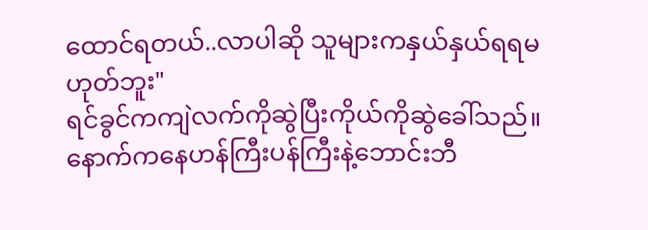ထောင်ရတယ်..လာပါဆို သူများကနှယ်နှယ်ရရမဟုတ်ဘူး"
ရင်ခွင်ကကျဲလက်ကိုဆွဲပြီးကိုယ်ကိုဆွဲခေါ်သည်။နောက်ကနေဟန်ကြီးပန်ကြီးနဲ့ဘောင်းဘီ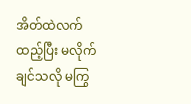အိတ်ထဲလက်ထည့်ပြီး မလိုက်ချင်သလို မကြွ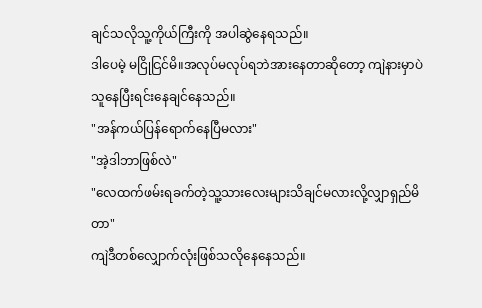ချင်သလိုသူ့ကိုယ်ကြီးကို အပါဆွဲနေရသည်။
ဒါပေမဲ့ မငြိုငြင်မိ။အလုပ်မလုပ်ရဘဲအားနေတာဆိုတော့ ကျဲနားမှာပဲ သူနေပြီးရင်းနေချင်နေသည်။
"အန်ကယ်ပြန်ရောက်နေပြီမလား"
"အဲ့ဒါဘာဖြစ်လဲ"
"လေထက်ဖမ်းရခက်တဲ့သူ့သားလေးများသိချင်မလားလို့လျှာရှည်မိတာ"
ကျဲဒီတစ်လျှောက်လုံးဖြစ်သလိုနေနေသည်။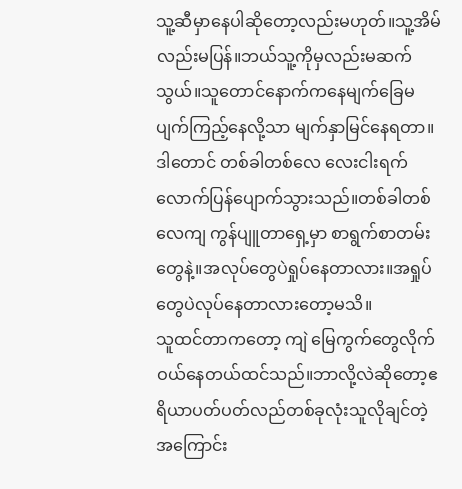သူ့ဆီမှာနေပါဆိုတော့လည်းမဟုတ်။သူ့အိမ်လည်းမပြန်။ဘယ်သူ့ကိုမှလည်းမဆက်သွယ်။သူတောင်နောက်ကနေမျက်ခြေမပျက်ကြည့်နေလို့သာ မျက်နှာမြင်နေရတာ။
ဒါတောင် တစ်ခါတစ်လေ လေးငါးရက်လောက်ပြန်ပျောက်သွားသည်။တစ်ခါတစ်လေကျ ကွန်ပျူတာရှေ့မှာ စာရွက်စာတမ်းတွေနဲ့။အလုပ်တွေပဲရှုပ်နေတာလား။အရှုပ်တွေပဲလုပ်နေတာလားတော့မသိ။
သူထင်တာကတော့ ကျဲ မြေကွက်တွေလိုက်ဝယ်နေတယ်ထင်သည်။ဘာလို့လဲဆိုတော့ဧရိယာပတ်ပတ်လည်တစ်ခုလုံးသူလိုချင်တဲ့အကြောင်း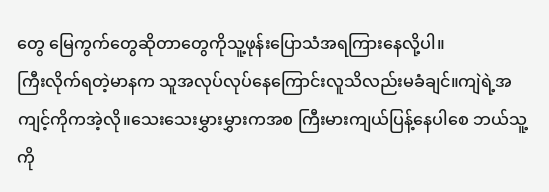တွေ မြေကွက်တွေဆိုတာတွေကိုသူ့ဖုန်းပြောသံအရကြားနေလို့ပါ။
ကြီးလိုက်ရတဲ့မာနက သူအလုပ်လုပ်နေကြောင်းလူသိလည်းမခံချင်။ကျဲရဲ့အကျင့်ကိုကအဲ့လို။သေးသေးမွှားမွှားကအစ ကြီးမားကျယ်ပြန့်နေပါစေ ဘယ်သူ့ကို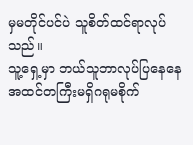မှမတိုင်ပင်ပဲ သူစိတ်ထင်ရာလုပ်သည်။
သူ့ရှေ့မှာ ဘယ်သူဘာလုပ်ပြနေနေ အထင်တကြီးမရှိဂရုမစိုက်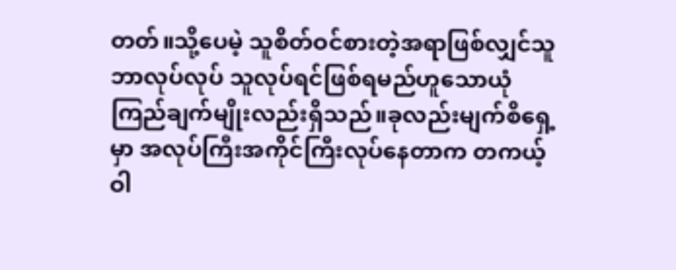တတ်။သို့ပေမဲ့ သူစိတ်ဝင်စားတဲ့အရာဖြစ်လျှင်သူဘာလုပ်လုပ် သူလုပ်ရင်ဖြစ်ရမည်ဟူသောယုံကြည်ချက်မျိုးလည်းရှိသည်။ခုလည်းမျက်စိရှေ့မှာ အလုပ်ကြီးအကိုင်ကြီးလုပ်နေတာက တကယ့်ဝါ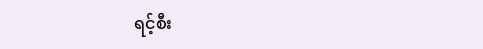ရင့်စီး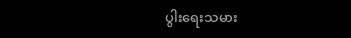ပွါးရေးသမား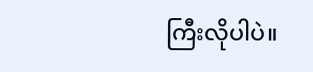ကြီးလိုပါပဲ။